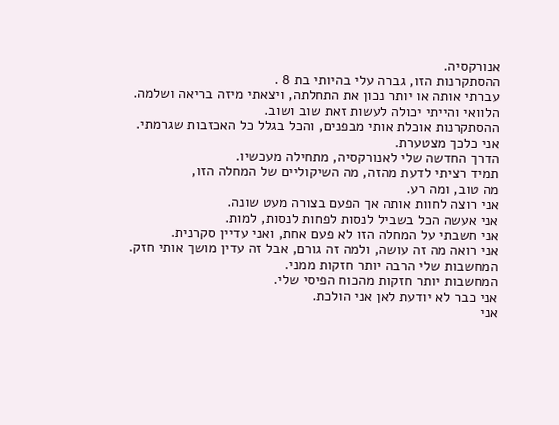אנורקסיה.
ההסתקרנות הזו, גברה עלי בהיותי בת 8 .
עברתי אותה או יותר נכון את התחלתה, ויצאתי מיזה בריאה ושלמה.
הלוואי והייתי יכולה לעשות זאת שוב ושוב.
ההסתקרנות אוכלת אותי מבפנים, והכל בגלל כל האכזבות שגרמתי.
אני כלכך מצטערת.
הדרך החדשה שלי לאנורקסיה, מתחילה מעכשיו.
תמיד רציתי לדעת מהזה, מה השיקוליים של המחלה הזו,
מה טוב, ומה רע.
אני רוצה לחוות אותה אך הפעם בצורה מעט שונה.
אני אעשה הכל בשביל לנסות לפחות לנסות, למות.
אני חשבתי על המחלה הזו לא פעם אחת, ואני עדיין סקרנית.
אני רואה מה זה עושה, ולמה זה גורם, אבל זה עדין מושך אותי חזק.
המחשבות שלי הרבה יותר חזקות ממני.
המחשבות יותר חזקות מהכוח הפיסי שלי.
אני כבר לא יודעת לאן אני הולכת.
אני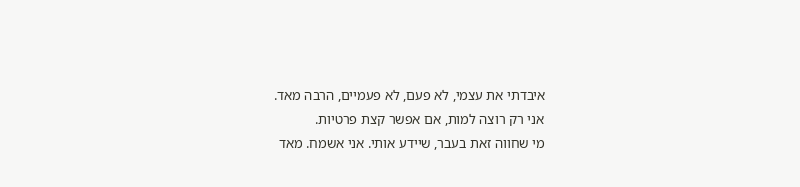איבדתי את עצמי, לא פעם, לא פעמיים, הרבה מאד.
אני רק רוצה למות, אם אפשר קצת פרטיות.
מי שחווה זאת בעבר, שיידע אותי. אני אשמח. מאד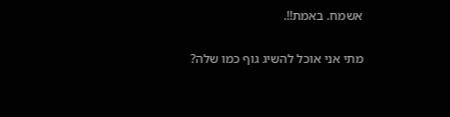אשמח. באמת!!.

מתי אני אוכל להשיג גוף כמו שלה?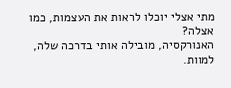מתי אצלי יוכלו לראות את העצמות, כמו אצלה?
האנורקסיה, מובילה אותי בדרכה שלה, למוות.